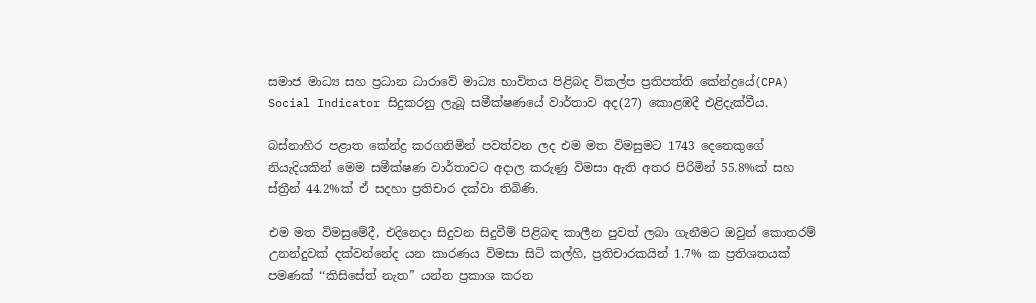සමාජ මාධ්‍ය සහ ප්‍රධාන ධාරාවේ මාධ්‍ය භාවිතය පිළිබද විකල්ප ප්‍රතිපත්ති කේන්ද්‍රයේ(CPA) Social Indicator සිදුකරනු ලැබූ සමීක්ෂණයේ වාර්තාව අද(27) කොළඹදී එළිදැක්වීය.

බස්නාහිර පළාත කේන්ද්‍ර කරගනිමින් පවත්වන ලද එම මත විමසුමට 1743 දෙනෙකුගේ නියැදියකින් මෙම සමීක්ෂණ වාර්තාවට අදාල කරුණු විමසා ඇති අතර පිරිමින් 55.8%ක් සහ ස්ත්‍රීන් 44.2%ක් ඒ සදහා ප්‍රතිචාර දක්වා තිබිණි.

එම මත විමසුමේදී, එදිනෙදා සිදුවන සිදුවීම් පිළිබඳ කාලීන පුවත් ලබා ගැනීමට ඔවුන් කොතරම් උනන්දුවක් දක්වන්නේද යන කාරණය විමසා සිටි කල්හි, ප්‍රතිචාරකයින් 1.7% ක ප්‍රතිශතයක් පමණක් ‘‘කිසිසේත් නැත” යන්න ප්‍රකාශ කරන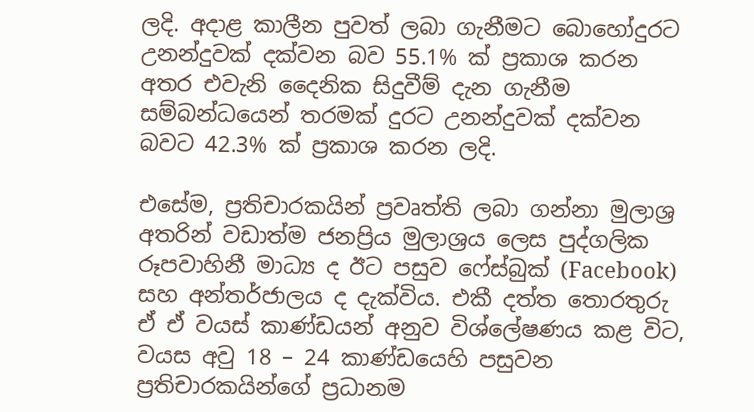ලදි. අදාළ කාලීන පුවත් ලබා ගැනීමට බොහෝදුරට උනන්දුවක් දක්වන බව 55.1% ක් ප්‍රකාශ කරන අතර එවැනි දෛනික සිදුවීම් දැන ගැනීම සම්බන්ධයෙන් තරමක් දුරට උනන්දුවක් දක්වන බවට 42.3% ක් ප්‍රකාශ කරන ලදි.

එසේම, ප්‍රතිචාරකයින් ප්‍රවෘත්ති ලබා ගන්නා මුලාශ්‍ර අතරින් වඩාත්ම ජනප්‍රිය මුලාශ්‍රය ලෙස පුද්ගලික රූපවාහිනී මාධ්‍ය ද ඊට පසුව ෆේස්බුක් (Facebook) සහ අන්තර්ජාලය ද දැක්විය. එකී දත්ත තොරතුරු ඒ ඒ වයස් කාණ්ඩයන් අනුව විශ්ලේෂණය කළ විට, වයස අවු 18 – 24 කාණ්ඩයෙහි පසුවන ප්‍රතිචාරකයින්ගේ ප්‍රධානම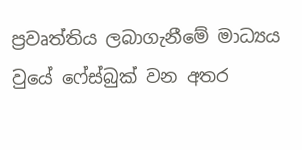ප්‍රවෘත්තිය ලබාගැනීමේ මාධ්‍යය වුයේ ෆේස්බුක් වන අතර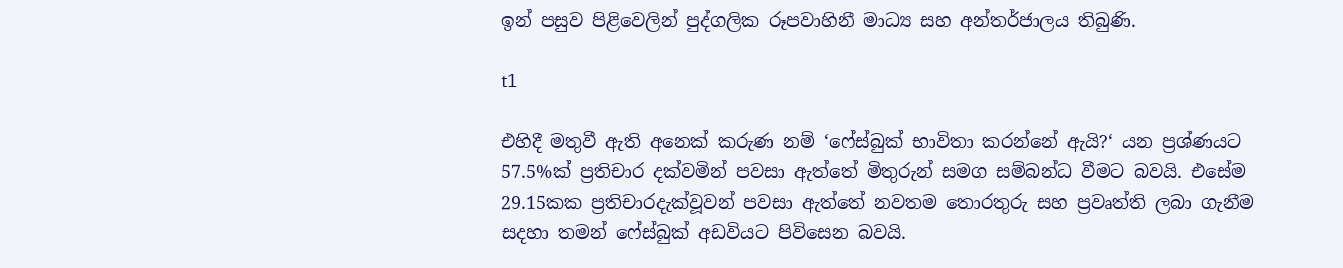ඉන් පසුව පිළිවෙලින් පුද්ගලික රූපවාහිනී මාධ්‍ය සහ අන්තර්ජාලය තිබුණි.

t1

එහිදී මතුවී ඇති අනෙක් කරුණ නම් ‘ෆේස්බුක් භාවිතා කරන්නේ ඇයි?‘ යන ප්‍රශ්ණයට 57.5%ක් ප්‍රතිචාර දක්වමින් පවසා ඇත්තේ මිතුරුන් සමග සම්බන්ධ වීමට බවයි. එසේම 29.15කක ප්‍රතිචාරදැක්වූවන් පවසා ඇත්තේ නවතම තොරතුරු සහ ප්‍රවෘත්ති ලබා ගැනීම සදහා තමන් ෆේස්බුක් අඩවියට පිවිසෙන බවයි.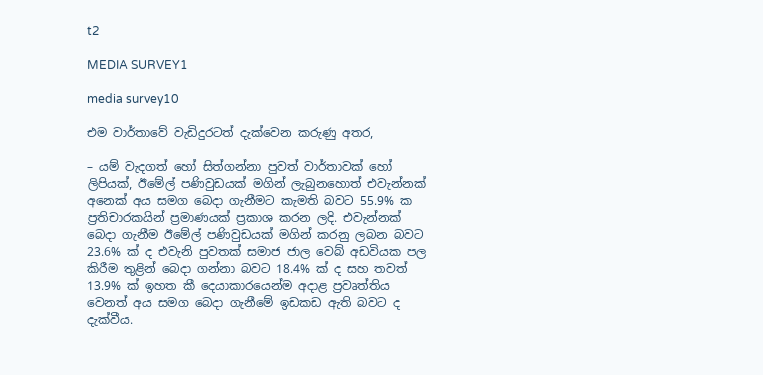t2

MEDIA SURVEY1

media survey10

එම වාර්තාවේ වැඩිදුරටත් දැක්වෙන කරුණු අතර,

– යම් වැදගත් හෝ සිත්ගන්නා පුවත් වාර්තාවක් හෝ ලිපියක්, ඊමේල් පණිවුඩයක් මගින් ලැබුනහොත් එවැන්නක් අනෙක් අය සමග බෙදා ගැනීමට කැමති බවට 55.9% ක ප්‍රතිචාරකයින් ප්‍රමාණයක් ප්‍රකාශ කරන ලදි. එවැන්නක් බෙදා ගැනීම ඊමේල් පණිවුඩයක් මගින් කරනු ලබන බවට 23.6% ක් ද එවැනි පුවතක් සමාජ ජාල වෙබ් අඩවියක පල කිරීම තුළින් බෙදා ගන්නා බවට 18.4% ක් ද සහ තවත් 13.9% ක් ඉහත කී දෙයාකාරයෙන්ම අදාළ ප්‍රවෘත්තිය වෙනත් අය සමග බෙදා ගැනීමේ ඉඩකඩ ඇති බවට ද දැක්වීය.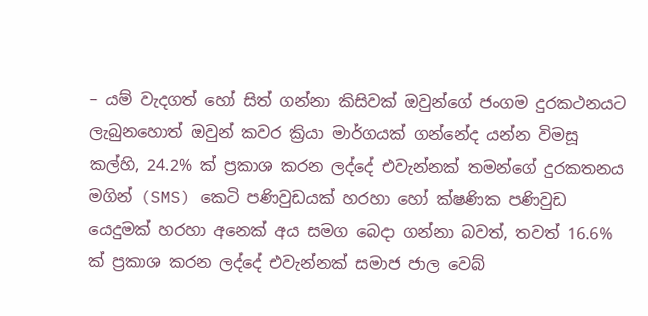– යම් වැදගත් හෝ සිත් ගන්නා කිසිවක් ඔවුන්ගේ ජංගම දුරකථනයට ලැබුනහොත් ඔවුන් කවර ක්‍රියා මාර්ගයක් ගන්නේද යන්න විමසූ කල්හි, 24.2% ක් ප්‍රකාශ කරන ලද්දේ එවැන්නක් තමන්ගේ දුරකතනය මගින් (SMS) කෙටි පණිවුඩයක් හරහා හෝ ක්ෂණික පණිවුඩ යෙදුමක් හරහා අනෙක් අය සමග බෙදා ගන්නා බවත්, තවත් 16.6% ක් ප්‍රකාශ කරන ලද්දේ එවැන්නක් සමාජ ජාල වෙබ්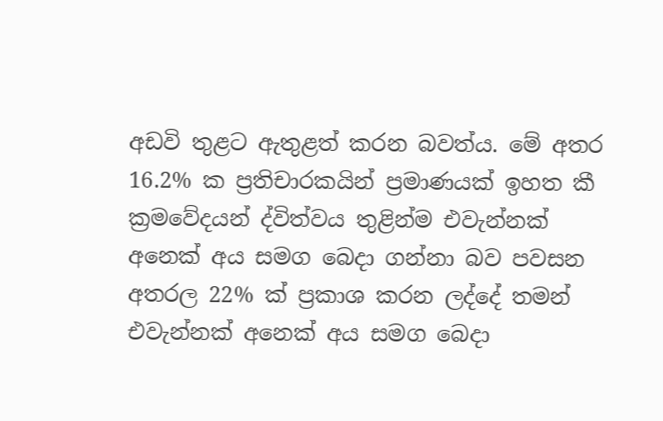අඩවි තුළට ඇතුළත් කරන බවත්ය. මේ අතර 16.2% ක ප්‍රතිචාරකයින් ප්‍රමාණයක් ඉහත කී ක්‍රමවේදයන් ද්විත්වය තුළින්ම එවැන්නක් අනෙක් අය සමග බෙදා ගන්නා බව පවසන අතරල 22% ක් ප්‍රකාශ කරන ලද්දේ තමන් එවැන්නක් අනෙක් අය සමග බෙදා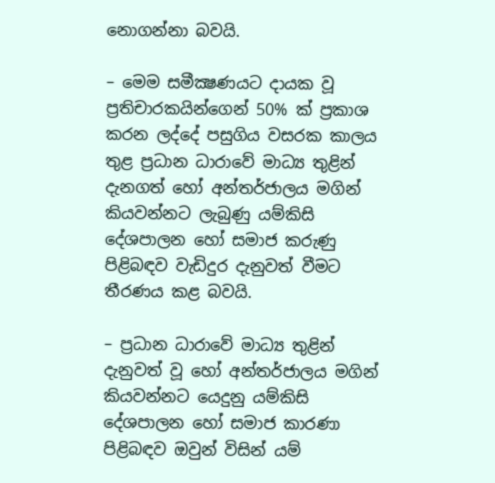නොගන්නා බවයි.

– මෙම සමීක්‍ෂණයට දායක වූ ප්‍රතිචාරකයින්ගෙන් 50% ක් ප්‍රකාශ කරන ලද්දේ පසුගිය වසරක කාලය තුළ ප්‍රධාන ධාරාවේ මාධ්‍ය තුළින් දැනගත් හෝ අන්තර්ජාලය මගින් කියවන්නට ලැබුණු යම්කිසි දේශපාලන හෝ සමාජ කරුණු පිළිබඳව වැඩිදුර දැනුවත් වීමට තීරණය කළ බවයි.

– ප්‍රධාන ධාරාවේ මාධ්‍ය තුළින් දැනුවත් වූ හෝ අන්තර්ජාලය මගින් කියවන්නට යෙදුනු යම්කිසි දේශපාලන හෝ සමාජ කාරණා පිළිබඳව ඔවුන් විසින් යම්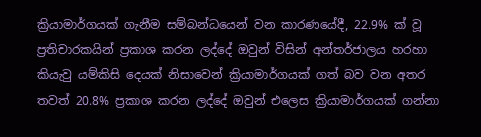ක්‍රියාමාර්ගයක් ගැනීම සම්බන්ධයෙන් වන කාරණයේදී, 22.9% ක් වූ ප්‍රතිචාරකයින් ප්‍රකාශ කරන ලද්දේ ඔවුන් විසින් අන්තර්ජාලය හරහා කියැවු යම්කිසි දෙයක් නිසාවෙන් ක්‍රියාමාර්ගයක් ගත් බව වන අතර තවත් 20.8% ප්‍රකාශ කරන ලද්දේ ඔවුන් එලෙස ක්‍රියාමාර්ගයක් ගන්නා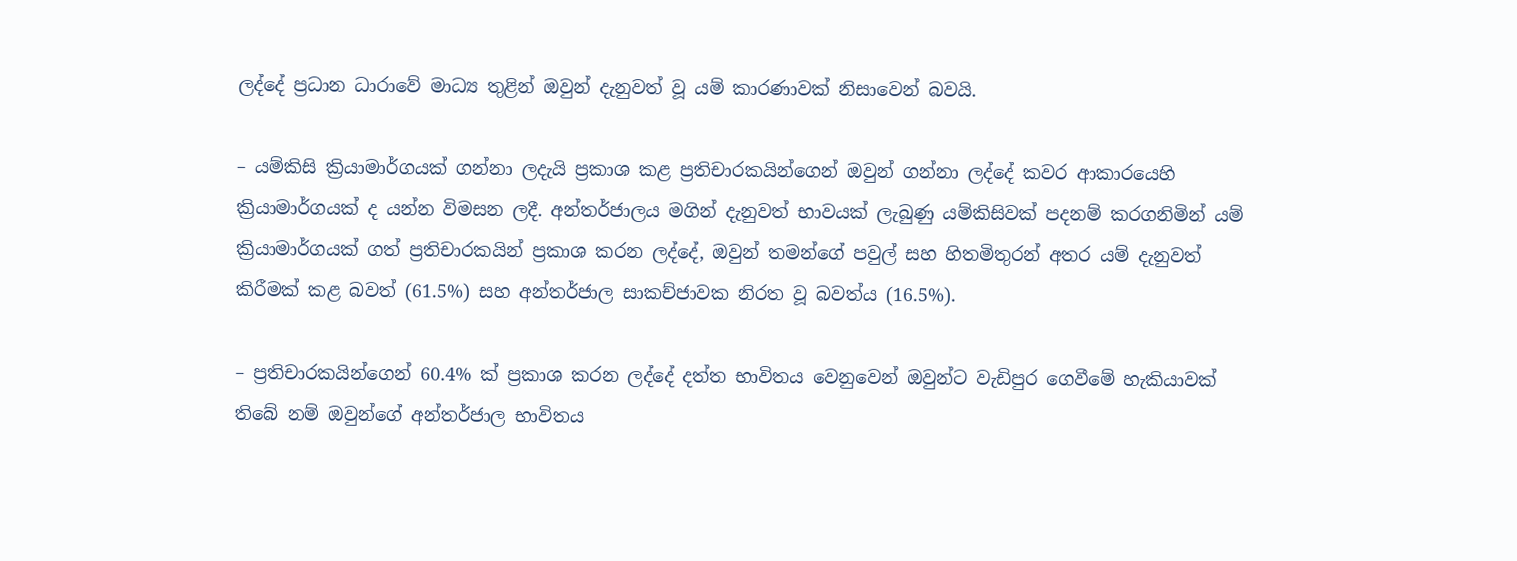ලද්දේ ප්‍රධාන ධාරාවේ මාධ්‍ය තුළින් ඔවුන් දැනුවත් වූ යම් කාරණාවක් නිසාවෙන් බවයි.

– යම්කිසි ක්‍රියාමාර්ගයක් ගන්නා ලදැයි ප්‍රකාශ කළ ප්‍රතිචාරකයින්ගෙන් ඔවුන් ගන්නා ලද්දේ කවර ආකාරයෙහි ක්‍රියාමාර්ගයක් ද යන්න විමසන ලදී. අන්තර්ජාලය මගින් දැනුවත් භාවයක් ලැබුණු යම්කිසිවක් පදනම් කරගනිමින් යම් ක්‍රියාමාර්ගයක් ගත් ප්‍රතිචාරකයින් ප්‍රකාශ කරන ලද්දේ, ඔවුන් තමන්ගේ පවුල් සහ හිතමිතුරන් අතර යම් දැනුවත් කිරීමක් කළ බවත් (61.5%) සහ අන්තර්ජාල සාකච්ජාවක නිරත වූ බවත්ය (16.5%).

– ප්‍රතිචාරකයින්ගෙන් 60.4% ක් ප්‍රකාශ කරන ලද්දේ දත්ත භාවිතය වෙනුවෙන් ඔවුන්ට වැඩිපුර ගෙවීමේ හැකියාවක් තිබේ නම් ඔවුන්ගේ අන්තර්ජාල භාවිතය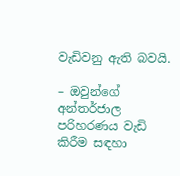වැඩිවනු ඇති බවයි.

– ඔවුන්ගේ අන්තර්ජාල පරිහරණය වැඩි කිරීම සඳහා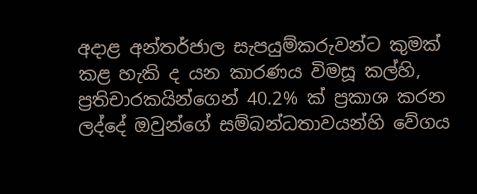අදාළ අන්තර්ජාල සැපයුම්කරුවන්ට කුමක් කළ හැකි ද යන කාරණය විමසූ කල්හි, ප්‍රතිචාරකයින්ගෙන් 40.2% ක් ප්‍රකාශ කරන ලද්දේ ඔවුන්ගේ සම්බන්ධතාවයන්හි වේගය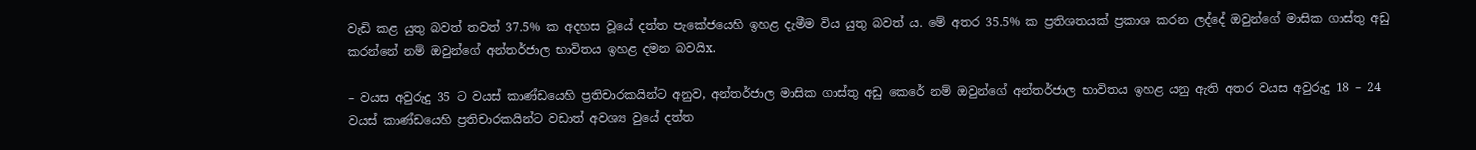වැඩි කළ යුතු බවත් තවත් 37.5% ක අදහස වූයේ දත්ත පැකේජයෙහි ඉහළ දැමීම විය යුතු බවත් ය. මේ අතර 35.5% ක ප්‍රතිශතයක් ප්‍රකාශ කරන ලද්දේ ඔවුන්ගේ මාසික ගාස්තු අඩු කරන්නේ නම් ඔවුන්ගේ අන්තර්ජාල භාවිතය ඉහළ දමන බවයිx.

– වයස අවුරුදු 35 ට වයස් කාණ්ඩයෙහි ප්‍රතිචාරකයින්ට අනුව, අන්තර්ජාල මාසික ගාස්තු අඩු කෙරේ නම් ඔවුන්ගේ අන්තර්ජාල භාවිතය ඉහළ යනු ඇති අතර වයස අවුරුදු 18 – 24 වයස් කාණ්ඩයෙහි ප්‍රතිචාරකයින්ට වඩාත් අවශ්‍ය වුයේ දත්ත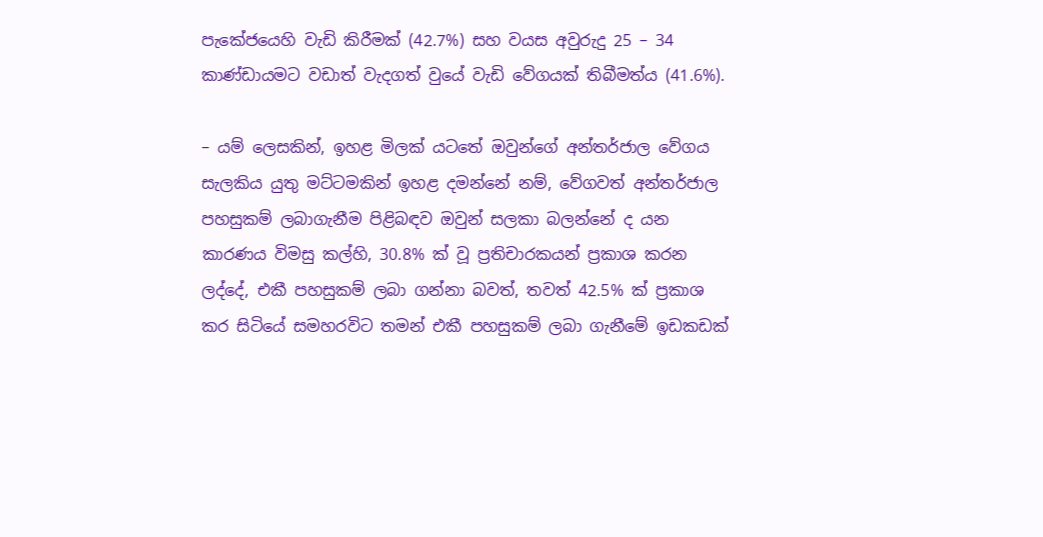පැකේජයෙහි වැඩි කිරීමක් (42.7%) සහ වයස අවුරුදු 25 – 34 කාණ්ඩායමට වඩාත් වැදගත් වුයේ වැඩි වේගයක් තිබීමත්ය (41.6%).

– යම් ලෙසකින්, ඉහළ මිලක් යටතේ ඔවුන්ගේ අන්තර්ජාල වේගය සැලකිය යුතු මට්ටමකින් ඉහළ දමන්නේ නම්, වේගවත් අන්තර්ජාල පහසුකම් ලබාගැනීම පිළිබඳව ඔවුන් සලකා බලන්නේ ද යන කාරණය විමසු කල්හි, 30.8% ක් වූ ප්‍රතිචාරකයන් ප්‍රකාශ කරන ලද්දේ, එකී පහසුකම් ලබා ගන්නා බවත්, තවත් 42.5% ක් ප්‍රකාශ කර සිටියේ සමහරවිට තමන් එකී පහසුකම් ලබා ගැනීමේ ඉඩකඩක්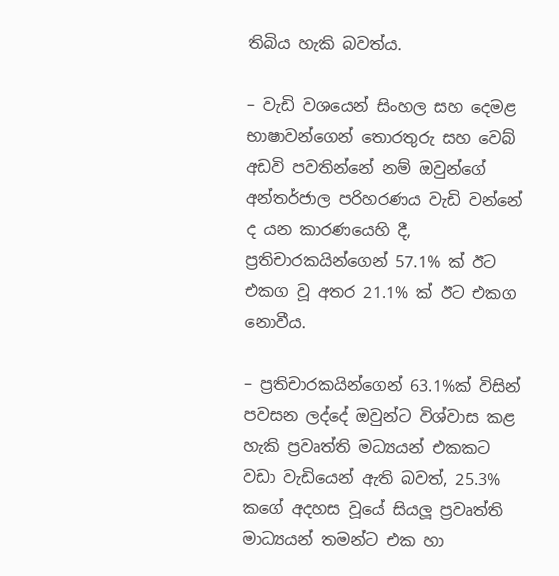තිබිය හැකි බවත්ය.

– වැඩි වශයෙන් සිංහල සහ දෙමළ භාෂාවන්ගෙන් තොරතුරු සහ වෙබ් අඩවි පවතින්නේ නම් ඔවුන්ගේ අන්තර්ජාල පරිහරණය වැඩි වන්නේ ද යන කාරණයෙහි දී, ප්‍රතිචාරකයින්ගෙන් 57.1% ක් ඊට එකග වූ අතර 21.1% ක් ඊට එකග නොවීය.

– ප්‍රතිචාරකයින්ගෙන් 63.1%ක් විසින් පවසන ලද්දේ ඔවුන්ට විශ්වාස කළ හැකි ප්‍රවෘත්ති මධ්‍යයන් එකකට වඩා වැඩියෙන් ඇති බවත්, 25.3% කගේ අදහස වූයේ සියලූ ප්‍රවෘත්ති මාධ්‍යයන් තමන්ට එක හා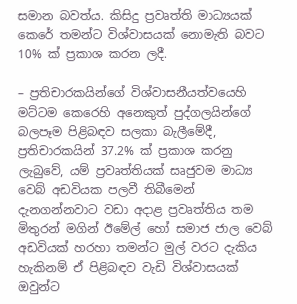සමාන බවත්ය. කිසිදු ප්‍රවෘත්ති මාධ්‍යයක් කෙරේ තමන්ට විශ්වාසයක් නොමැති බවට 10% ක් ප්‍රකාශ කරන ලදී.

– ප්‍රතිචාරකයින්ගේ විශ්වාසනීයත්වයෙහි මට්ටම කෙරෙහි අනෙකුත් පුද්ගලයින්ගේ බලපෑම පිළිබඳව සලකා බැලීමේදී, ප්‍රතිචාරකයින් 37.2% ක් ප්‍රකාශ කරනු ලැබුවේ, යම් ප්‍රවෘත්තියක් සෘජුවම මාධ්‍ය වෙබ් අඩවියක පලවී තිබීමෙන් දැනගන්නවාට වඩා අදාළ ප්‍රවෘත්තිය තම මිතුරන් මගින් ඊමේල් හෝ සමාජ ජාල වෙබ් අඩවියක් හරහා තමන්ට මුල් වරට දැකිය හැකිනම් ඒ පිළිබඳව වැඩි විශ්වාසයක් ඔවුන්ට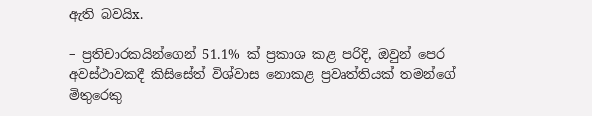ඇති බවයිx.

– ප්‍රතිචාරකයින්ගෙන් 51.1% ක් ප්‍රකාශ කළ පරිදි, ඔවුන් පෙර අවස්ථාවකදී කිසිසේත් විශ්වාස නොකළ ප්‍රවෘත්තියක් තමන්ගේ මිතුරෙකු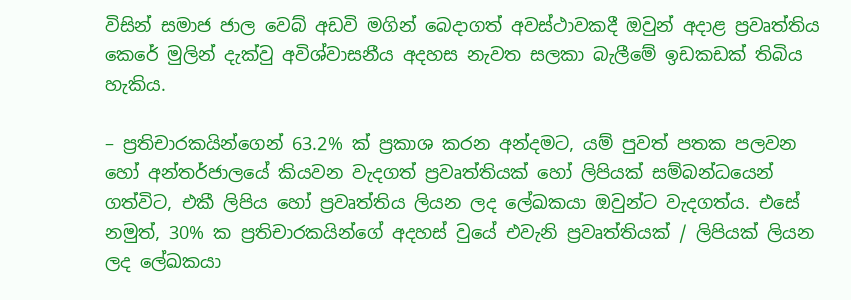විසින් සමාජ ජාල වෙබ් අඩවි මගින් බෙදාගත් අවස්ථාවකදී ඔවුන් අදාළ ප්‍රවෘත්තිය කෙරේ මුලින් දැක්වු අවිශ්වාසනීය අදහස නැවත සලකා බැලීමේ ඉඩකඩක් තිබිය හැකිය.

– ප්‍රතිචාරකයින්ගෙන් 63.2% ක් ප්‍රකාශ කරන අන්දමට, යම් පුවත් පතක පලවන හෝ අන්තර්ජාලයේ කියවන වැදගත් ප්‍රවෘත්තියක් හෝ ලිපියක් සම්බන්ධයෙන් ගත්විට, එකී ලිපිය හෝ ප්‍රවෘත්තිය ලියන ලද ලේඛකයා ඔවුන්ට වැදගත්ය. එසේ නමුත්, 30% ක ප්‍රතිචාරකයින්ගේ අදහස් වුයේ එවැනි ප්‍රවෘත්තියක් / ලිපියක් ලියන ලද ලේඛකයා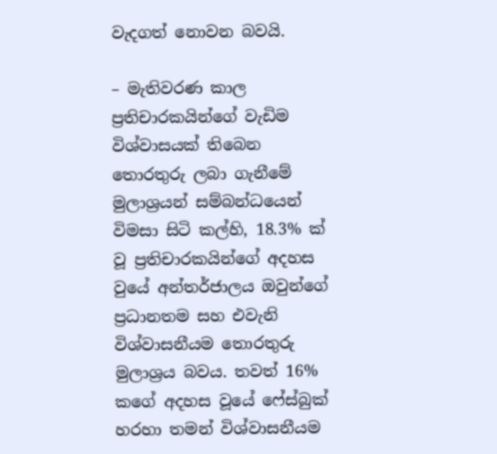වැදගත් නොවන බවයි.

– මැතිවරණ කාල ප්‍රතිචාරකයින්ගේ වැඩිම විශ්වාසයක් තිබෙන තොරතුරු ලබා ගැනීමේ මුලාශ්‍රයන් සම්බන්ධයෙන් විමසා සිටි කල්හි, 18.3% ක් වූ ප්‍රතිචාරකයින්ගේ අදහස වුයේ අන්තර්ජාලය ඔවුන්ගේ ප්‍රධානතම සහ එවැනි විශ්වාසනීයම තොරතුරු මුලාශ්‍රය බවය. තවත් 16% කගේ අදහස වූයේ ෆේස්බුක් හරහා තමන් විශ්වාසනීයම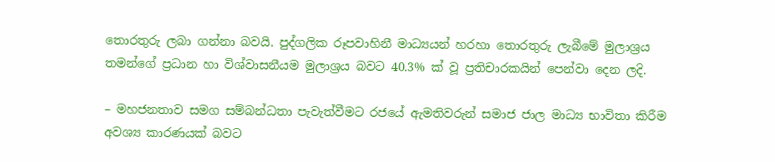තොරතුරු ලබා ගන්නා බවයි. පුද්ගලික රූපවාහිනී මාධ්‍යයන් හරහා තොරතුරු ලැබීමේ මුලාශ්‍රය තමන්ගේ ප්‍රධාන හා විශ්වාසනීයම මුලාශ්‍රය බවට 40.3% ක් වූ ප්‍රතිචාරකයින් පෙන්වා දෙන ලදි.

– මහජනතාව සමග සම්බන්ධතා පැවැත්වීමට රජයේ ඇමතිවරුන් සමාජ ජාල මාධ්‍ය භාවිතා කිරීම අවශ්‍ය කාරණයක් බවට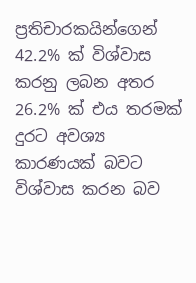ප්‍රතිචාරකයින්ගෙන් 42.2% ක් විශ්වාස කරනු ලබන අතර 26.2% ක් එය තරමක් දුරට අවශ්‍ය කාරණයක් බවට විශ්වාස කරන බව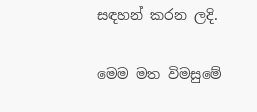සඳහන් කරන ලදි.

මෙම මත විමසුමේ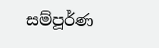සම්පූර්ණ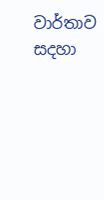වාර්තාව සදහා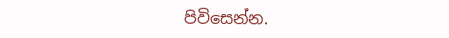පිවිසෙන්න.